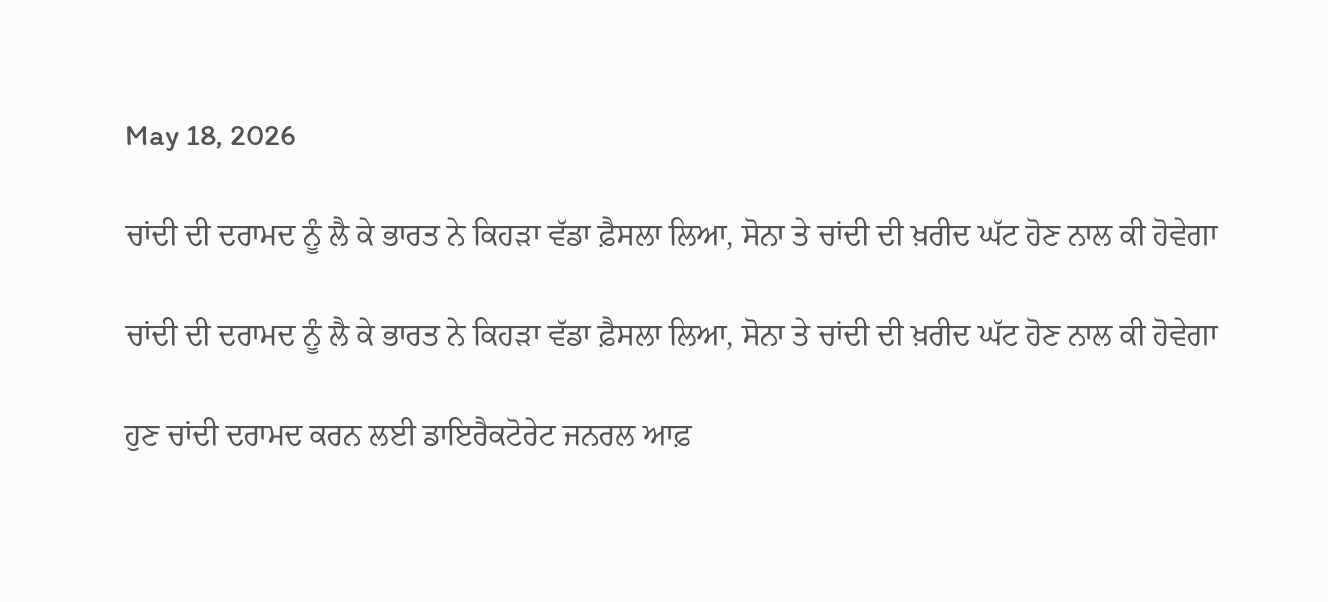May 18, 2026

ਚਾਂਦੀ ਦੀ ਦਰਾਮਦ ਨੂੰ ਲੈ ਕੇ ਭਾਰਤ ਨੇ ਕਿਹੜਾ ਵੱਡਾ ਫ਼ੈਸਲਾ ਲਿਆ, ਸੋਨਾ ਤੇ ਚਾਂਦੀ ਦੀ ਖ਼ਰੀਦ ਘੱਟ ਹੋਣ ਨਾਲ ਕੀ ਹੋਵੇਗਾ

ਚਾਂਦੀ ਦੀ ਦਰਾਮਦ ਨੂੰ ਲੈ ਕੇ ਭਾਰਤ ਨੇ ਕਿਹੜਾ ਵੱਡਾ ਫ਼ੈਸਲਾ ਲਿਆ, ਸੋਨਾ ਤੇ ਚਾਂਦੀ ਦੀ ਖ਼ਰੀਦ ਘੱਟ ਹੋਣ ਨਾਲ ਕੀ ਹੋਵੇਗਾ

ਹੁਣ ਚਾਂਦੀ ਦਰਾਮਦ ਕਰਨ ਲਈ ਡਾਇਰੈਕਟੋਰੇਟ ਜਨਰਲ ਆਫ਼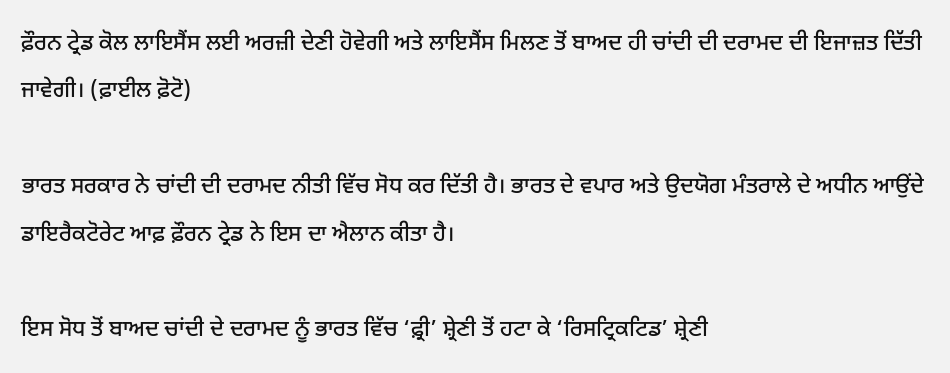ਫ਼ੌਰਨ ਟ੍ਰੇਡ ਕੋਲ ਲਾਇਸੈਂਸ ਲਈ ਅਰਜ਼ੀ ਦੇਣੀ ਹੋਵੇਗੀ ਅਤੇ ਲਾਇਸੈਂਸ ਮਿਲਣ ਤੋਂ ਬਾਅਦ ਹੀ ਚਾਂਦੀ ਦੀ ਦਰਾਮਦ ਦੀ ਇਜਾਜ਼ਤ ਦਿੱਤੀ ਜਾਵੇਗੀ। (ਫ਼ਾਈਲ ਫ਼ੋਟੋ)

ਭਾਰਤ ਸਰਕਾਰ ਨੇ ਚਾਂਦੀ ਦੀ ਦਰਾਮਦ ਨੀਤੀ ਵਿੱਚ ਸੋਧ ਕਰ ਦਿੱਤੀ ਹੈ। ਭਾਰਤ ਦੇ ਵਪਾਰ ਅਤੇ ਉਦਯੋਗ ਮੰਤਰਾਲੇ ਦੇ ਅਧੀਨ ਆਉਂਦੇ ਡਾਇਰੈਕਟੋਰੇਟ ਆਫ਼ ਫ਼ੌਰਨ ਟ੍ਰੇਡ ਨੇ ਇਸ ਦਾ ਐਲਾਨ ਕੀਤਾ ਹੈ।

ਇਸ ਸੋਧ ਤੋਂ ਬਾਅਦ ਚਾਂਦੀ ਦੇ ਦਰਾਮਦ ਨੂੰ ਭਾਰਤ ਵਿੱਚ ‘ਫ਼੍ਰੀ’ ਸ਼੍ਰੇਣੀ ਤੋਂ ਹਟਾ ਕੇ ‘ਰਿਸਟ੍ਰਿਕਟਿਡ’ ਸ਼੍ਰੇਣੀ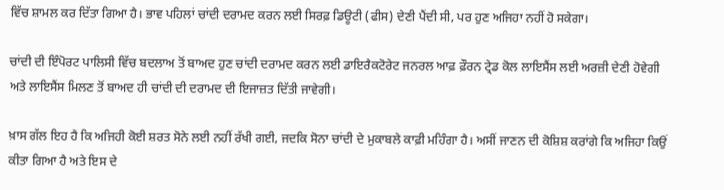ਵਿੱਚ ਸ਼ਾਮਲ ਕਰ ਦਿੱਤਾ ਗਿਆ ਹੈ। ਭਾਵ ਪਹਿਲਾਂ ਚਾਂਦੀ ਦਰਾਮਦ ਕਰਨ ਲਈ ਸਿਰਫ਼ ਡਿਊਟੀ (ਫੀਸ) ਦੇਣੀ ਪੈਂਦੀ ਸੀ, ਪਰ ਹੁਣ ਅਜਿਹਾ ਨਹੀਂ ਹੋ ਸਕੇਗਾ।

ਚਾਂਦੀ ਦੀ ਇੰਪੋਰਟ ਪਾਲਿਸੀ ਵਿੱਚ ਬਦਲਾਅ ਤੋਂ ਬਾਅਦ ਹੁਣ ਚਾਂਦੀ ਦਰਾਮਦ ਕਰਨ ਲਈ ਡਾਇਰੈਕਟੋਰੇਟ ਜਨਰਲ ਆਫ਼ ਫ਼ੌਰਨ ਟ੍ਰੇਡ ਕੋਲ ਲਾਇਸੈਂਸ ਲਈ ਅਰਜ਼ੀ ਦੇਣੀ ਹੋਵੇਗੀ ਅਤੇ ਲਾਇਸੈਂਸ ਮਿਲਣ ਤੋਂ ਬਾਅਦ ਹੀ ਚਾਂਦੀ ਦੀ ਦਰਾਮਦ ਦੀ ਇਜਾਜ਼ਤ ਦਿੱਤੀ ਜਾਵੇਗੀ।

ਖ਼ਾਸ ਗੱਲ ਇਹ ਹੈ ਕਿ ਅਜਿਹੀ ਕੋਈ ਸ਼ਰਤ ਸੋਨੇ ਲਈ ਨਹੀਂ ਰੱਖੀ ਗਈ, ਜਦਕਿ ਸੋਨਾ ਚਾਂਦੀ ਦੇ ਮੁਕਾਬਲੇ ਕਾਫ਼ੀ ਮਹਿੰਗਾ ਹੈ। ਅਸੀਂ ਜਾਣਨ ਦੀ ਕੋਸ਼ਿਸ਼ ਕਰਾਂਗੇ ਕਿ ਅਜਿਹਾ ਕਿਉਂ ਕੀਤਾ ਗਿਆ ਹੈ ਅਤੇ ਇਸ ਦੇ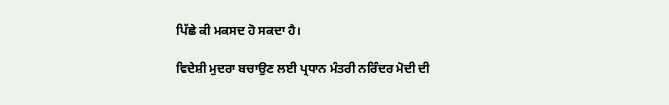ਪਿੱਛੇ ਕੀ ਮਕਸਦ ਹੋ ਸਕਦਾ ਹੈ।

ਵਿਦੇਸ਼ੀ ਮੁਦਰਾ ਬਚਾਉਣ ਲਈ ਪ੍ਰਧਾਨ ਮੰਤਰੀ ਨਰਿੰਦਰ ਮੋਦੀ ਦੀ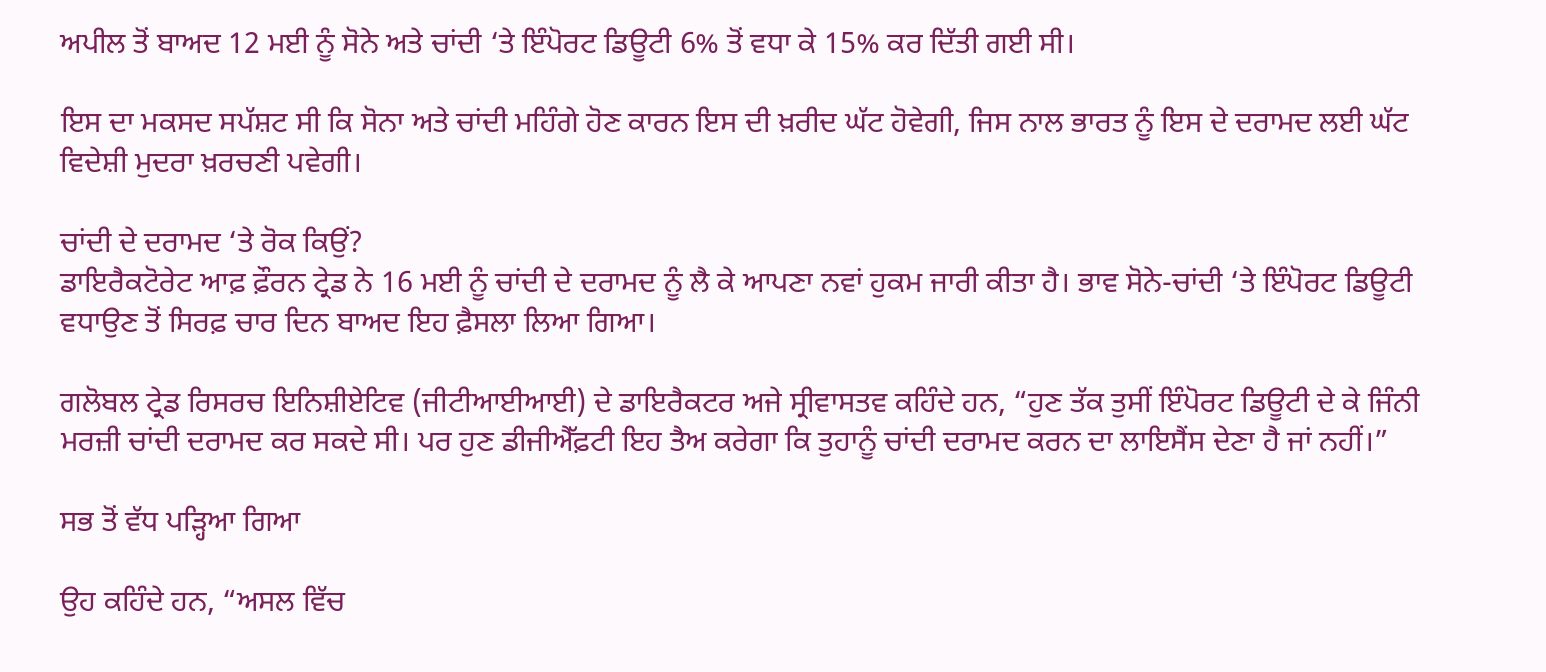ਅਪੀਲ ਤੋਂ ਬਾਅਦ 12 ਮਈ ਨੂੰ ਸੋਨੇ ਅਤੇ ਚਾਂਦੀ ‘ਤੇ ਇੰਪੋਰਟ ਡਿਊਟੀ 6% ਤੋਂ ਵਧਾ ਕੇ 15% ਕਰ ਦਿੱਤੀ ਗਈ ਸੀ।

ਇਸ ਦਾ ਮਕਸਦ ਸਪੱਸ਼ਟ ਸੀ ਕਿ ਸੋਨਾ ਅਤੇ ਚਾਂਦੀ ਮਹਿੰਗੇ ਹੋਣ ਕਾਰਨ ਇਸ ਦੀ ਖ਼ਰੀਦ ਘੱਟ ਹੋਵੇਗੀ, ਜਿਸ ਨਾਲ ਭਾਰਤ ਨੂੰ ਇਸ ਦੇ ਦਰਾਮਦ ਲਈ ਘੱਟ ਵਿਦੇਸ਼ੀ ਮੁਦਰਾ ਖ਼ਰਚਣੀ ਪਵੇਗੀ।

ਚਾਂਦੀ ਦੇ ਦਰਾਮਦ ‘ਤੇ ਰੋਕ ਕਿਉਂ?
ਡਾਇਰੈਕਟੋਰੇਟ ਆਫ਼ ਫ਼ੌਰਨ ਟ੍ਰੇਡ ਨੇ 16 ਮਈ ਨੂੰ ਚਾਂਦੀ ਦੇ ਦਰਾਮਦ ਨੂੰ ਲੈ ਕੇ ਆਪਣਾ ਨਵਾਂ ਹੁਕਮ ਜਾਰੀ ਕੀਤਾ ਹੈ। ਭਾਵ ਸੋਨੇ-ਚਾਂਦੀ ‘ਤੇ ਇੰਪੋਰਟ ਡਿਊਟੀ ਵਧਾਉਣ ਤੋਂ ਸਿਰਫ਼ ਚਾਰ ਦਿਨ ਬਾਅਦ ਇਹ ਫ਼ੈਸਲਾ ਲਿਆ ਗਿਆ।

ਗਲੋਬਲ ਟ੍ਰੇਡ ਰਿਸਰਚ ਇਨਿਸ਼ੀਏਟਿਵ (ਜੀਟੀਆਈਆਈ) ਦੇ ਡਾਇਰੈਕਟਰ ਅਜੇ ਸ੍ਰੀਵਾਸਤਵ ਕਹਿੰਦੇ ਹਨ, “ਹੁਣ ਤੱਕ ਤੁਸੀਂ ਇੰਪੋਰਟ ਡਿਊਟੀ ਦੇ ਕੇ ਜਿੰਨੀ ਮਰਜ਼ੀ ਚਾਂਦੀ ਦਰਾਮਦ ਕਰ ਸਕਦੇ ਸੀ। ਪਰ ਹੁਣ ਡੀਜੀਐੱਫ਼ਟੀ ਇਹ ਤੈਅ ਕਰੇਗਾ ਕਿ ਤੁਹਾਨੂੰ ਚਾਂਦੀ ਦਰਾਮਦ ਕਰਨ ਦਾ ਲਾਇਸੈਂਸ ਦੇਣਾ ਹੈ ਜਾਂ ਨਹੀਂ।”

ਸਭ ਤੋਂ ਵੱਧ ਪੜ੍ਹਿਆ ਗਿਆ

ਉਹ ਕਹਿੰਦੇ ਹਨ, “ਅਸਲ ਵਿੱਚ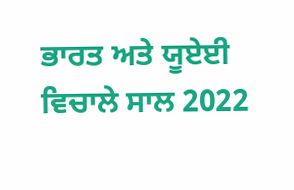ਭਾਰਤ ਅਤੇ ਯੂਏਈ ਵਿਚਾਲੇ ਸਾਲ 2022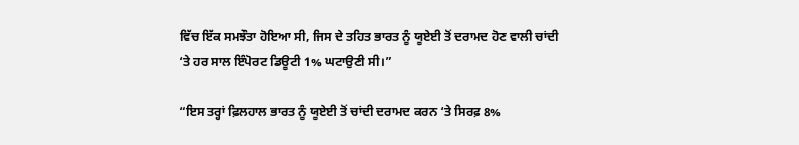ਵਿੱਚ ਇੱਕ ਸਮਝੌਤਾ ਹੋਇਆ ਸੀ, ਜਿਸ ਦੇ ਤਹਿਤ ਭਾਰਤ ਨੂੰ ਯੂਏਈ ਤੋਂ ਦਰਾਮਦ ਹੋਣ ਵਾਲੀ ਚਾਂਦੀ ‘ਤੇ ਹਰ ਸਾਲ ਇੰਪੋਰਟ ਡਿਊਟੀ 1% ਘਟਾਉਣੀ ਸੀ।”

“ਇਸ ਤਰ੍ਹਾਂ ਫ਼ਿਲਹਾਲ ਭਾਰਤ ਨੂੰ ਯੂਏਈ ਤੋਂ ਚਾਂਦੀ ਦਰਾਮਦ ਕਰਨ ‘ਤੇ ਸਿਰਫ਼ 8%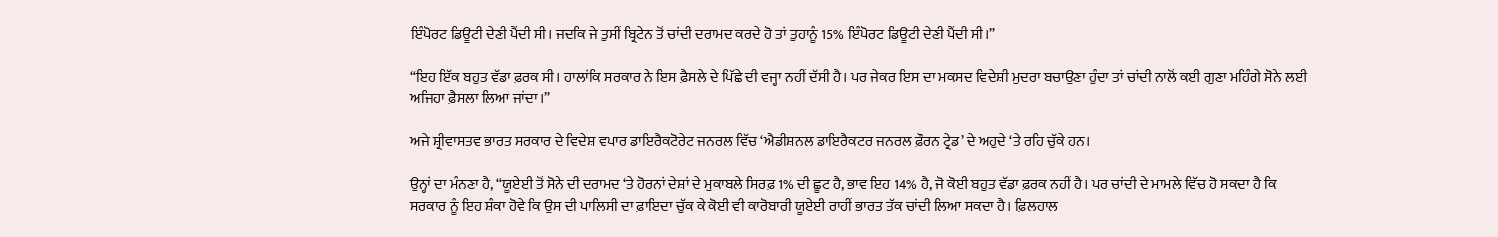ਇੰਪੋਰਟ ਡਿਊਟੀ ਦੇਣੀ ਪੈਂਦੀ ਸੀ। ਜਦਕਿ ਜੇ ਤੁਸੀਂ ਬ੍ਰਿਟੇਨ ਤੋਂ ਚਾਂਦੀ ਦਰਾਮਦ ਕਰਦੇ ਹੋ ਤਾਂ ਤੁਹਾਨੂੰ 15% ਇੰਪੋਰਟ ਡਿਊਟੀ ਦੇਣੀ ਪੈਂਦੀ ਸੀ।”

“ਇਹ ਇੱਕ ਬਹੁਤ ਵੱਡਾ ਫ਼ਰਕ ਸੀ। ਹਾਲਾਂਕਿ ਸਰਕਾਰ ਨੇ ਇਸ ਫ਼ੈਸਲੇ ਦੇ ਪਿੱਛੇ ਦੀ ਵਜ੍ਹਾ ਨਹੀਂ ਦੱਸੀ ਹੈ। ਪਰ ਜੇਕਰ ਇਸ ਦਾ ਮਕਸਦ ਵਿਦੇਸ਼ੀ ਮੁਦਰਾ ਬਚਾਉਣਾ ਹੁੰਦਾ ਤਾਂ ਚਾਂਦੀ ਨਾਲੋਂ ਕਈ ਗੁਣਾ ਮਹਿੰਗੇ ਸੋਨੇ ਲਈ ਅਜਿਹਾ ਫ਼ੈਸਲਾ ਲਿਆ ਜਾਂਦਾ।”

ਅਜੇ ਸ਼੍ਰੀਵਾਸਤਵ ਭਾਰਤ ਸਰਕਾਰ ਦੇ ਵਿਦੇਸ਼ ਵਪਾਰ ਡਾਇਰੈਕਟੋਰੇਟ ਜਨਰਲ ਵਿੱਚ ‘ਐਡੀਸ਼ਨਲ ਡਾਇਰੈਕਟਰ ਜਨਰਲ ਫ਼ੌਰਨ ਟ੍ਰੇਡ’ ਦੇ ਅਹੁਦੇ ‘ਤੇ ਰਹਿ ਚੁੱਕੇ ਹਨ।

ਉਨ੍ਹਾਂ ਦਾ ਮੰਨਣਾ ਹੈ, “ਯੂਏਈ ਤੋਂ ਸੋਨੇ ਦੀ ਦਰਾਮਦ ‘ਤੇ ਹੋਰਨਾਂ ਦੇਸ਼ਾਂ ਦੇ ਮੁਕਾਬਲੇ ਸਿਰਫ਼ 1% ਦੀ ਛੂਟ ਹੈ, ਭਾਵ ਇਹ 14% ਹੈ, ਜੋ ਕੋਈ ਬਹੁਤ ਵੱਡਾ ਫ਼ਰਕ ਨਹੀਂ ਹੈ। ਪਰ ਚਾਂਦੀ ਦੇ ਮਾਮਲੇ ਵਿੱਚ ਹੋ ਸਕਦਾ ਹੈ ਕਿ ਸਰਕਾਰ ਨੂੰ ਇਹ ਸ਼ੰਕਾ ਹੋਵੇ ਕਿ ਉਸ ਦੀ ਪਾਲਿਸੀ ਦਾ ਫ਼ਾਇਦਾ ਚੁੱਕ ਕੇ ਕੋਈ ਵੀ ਕਾਰੋਬਾਰੀ ਯੂਏਈ ਰਾਹੀਂ ਭਾਰਤ ਤੱਕ ਚਾਂਦੀ ਲਿਆ ਸਕਦਾ ਹੈ। ਫ਼ਿਲਹਾਲ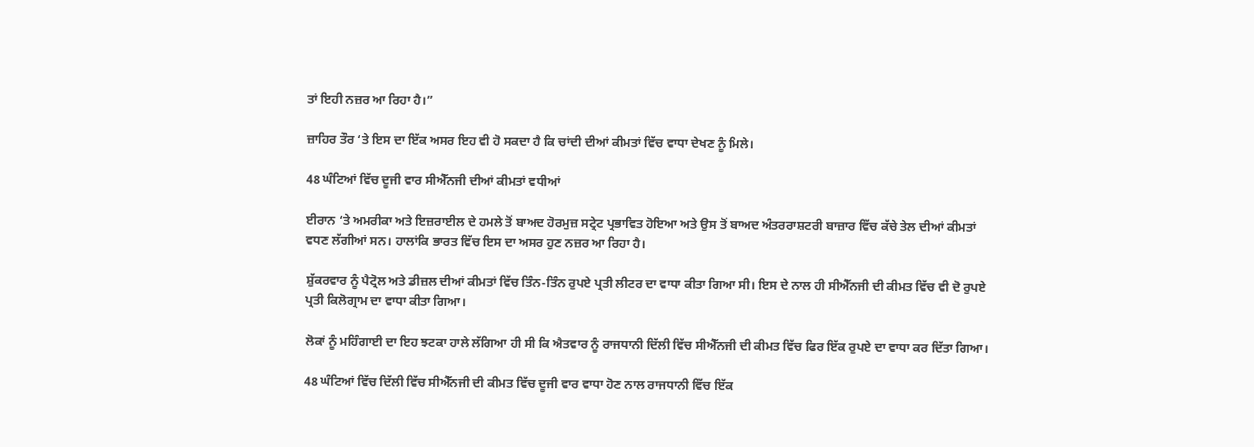ਤਾਂ ਇਹੀ ਨਜ਼ਰ ਆ ਰਿਹਾ ਹੈ।”

ਜ਼ਾਹਿਰ ਤੌਰ ‘ਤੇ ਇਸ ਦਾ ਇੱਕ ਅਸਰ ਇਹ ਵੀ ਹੋ ਸਕਦਾ ਹੈ ਕਿ ਚਾਂਦੀ ਦੀਆਂ ਕੀਮਤਾਂ ਵਿੱਚ ਵਾਧਾ ਦੇਖਣ ਨੂੰ ਮਿਲੇ।

48 ਘੰਟਿਆਂ ਵਿੱਚ ਦੂਜੀ ਵਾਰ ਸੀਐੱਨਜੀ ਦੀਆਂ ਕੀਮਤਾਂ ਵਧੀਆਂ

ਈਰਾਨ ‘ਤੇ ਅਮਰੀਕਾ ਅਤੇ ਇਜ਼ਰਾਈਲ ਦੇ ਹਮਲੇ ਤੋਂ ਬਾਅਦ ਹੋਰਮੁਜ਼ ਸਟ੍ਰੇਟ ਪ੍ਰਭਾਵਿਤ ਹੋਇਆ ਅਤੇ ਉਸ ਤੋਂ ਬਾਅਦ ਅੰਤਰਰਾਸ਼ਟਰੀ ਬਾਜ਼ਾਰ ਵਿੱਚ ਕੱਚੇ ਤੇਲ ਦੀਆਂ ਕੀਮਤਾਂ ਵਧਣ ਲੱਗੀਆਂ ਸਨ। ਹਾਲਾਂਕਿ ਭਾਰਤ ਵਿੱਚ ਇਸ ਦਾ ਅਸਰ ਹੁਣ ਨਜ਼ਰ ਆ ਰਿਹਾ ਹੈ।

ਸ਼ੁੱਕਰਵਾਰ ਨੂੰ ਪੈਟ੍ਰੋਲ ਅਤੇ ਡੀਜ਼ਲ ਦੀਆਂ ਕੀਮਤਾਂ ਵਿੱਚ ਤਿੰਨ-ਤਿੰਨ ਰੁਪਏ ਪ੍ਰਤੀ ਲੀਟਰ ਦਾ ਵਾਧਾ ਕੀਤਾ ਗਿਆ ਸੀ। ਇਸ ਦੇ ਨਾਲ ਹੀ ਸੀਐੱਨਜੀ ਦੀ ਕੀਮਤ ਵਿੱਚ ਵੀ ਦੋ ਰੁਪਏ ਪ੍ਰਤੀ ਕਿਲੋਗ੍ਰਾਮ ਦਾ ਵਾਧਾ ਕੀਤਾ ਗਿਆ।

ਲੋਕਾਂ ਨੂੰ ਮਹਿੰਗਾਈ ਦਾ ਇਹ ਝਟਕਾ ਹਾਲੇ ਲੱਗਿਆ ਹੀ ਸੀ ਕਿ ਐਤਵਾਰ ਨੂੰ ਰਾਜਧਾਨੀ ਦਿੱਲੀ ਵਿੱਚ ਸੀਐੱਨਜੀ ਦੀ ਕੀਮਤ ਵਿੱਚ ਫਿਰ ਇੱਕ ਰੁਪਏ ਦਾ ਵਾਧਾ ਕਰ ਦਿੱਤਾ ਗਿਆ।

48 ਘੰਟਿਆਂ ਵਿੱਚ ਦਿੱਲੀ ਵਿੱਚ ਸੀਐੱਨਜੀ ਦੀ ਕੀਮਤ ਵਿੱਚ ਦੂਜੀ ਵਾਰ ਵਾਧਾ ਹੋਣ ਨਾਲ ਰਾਜਧਾਨੀ ਵਿੱਚ ਇੱਕ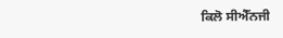ਕਿਲੋ ਸੀਐੱਨਜੀ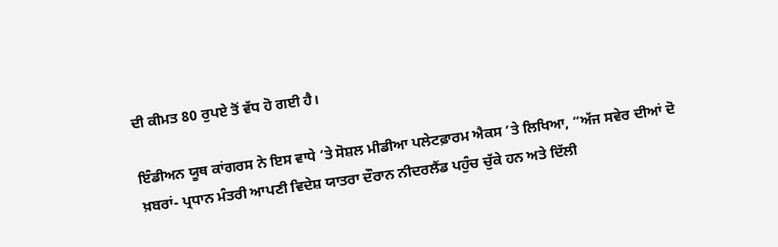ਦੀ ਕੀਮਤ 80 ਰੁਪਏ ਤੋਂ ਵੱਧ ਹੋ ਗਈ ਹੈ।

ਇੰਡੀਅਨ ਯੂਥ ਕਾਂਗਰਸ ਨੇ ਇਸ ਵਾਧੇ ‘ਤੇ ਸੋਸ਼ਲ ਮੀਡੀਆ ਪਲੇਟਫ਼ਾਰਮ ਐਕਸ ‘ਤੇ ਲਿਖਿਆ, “ਅੱਜ ਸਵੇਰ ਦੀਆਂ ਦੋ ਖ਼ਬਰਾਂ- ਪ੍ਰਧਾਨ ਮੰਤਰੀ ਆਪਣੀ ਵਿਦੇਸ਼ ਯਾਤਰਾ ਦੌਰਾਨ ਨੀਦਰਲੈਂਡ ਪਹੁੰਚ ਚੁੱਕੇ ਹਨ ਅਤੇ ਦਿੱਲੀ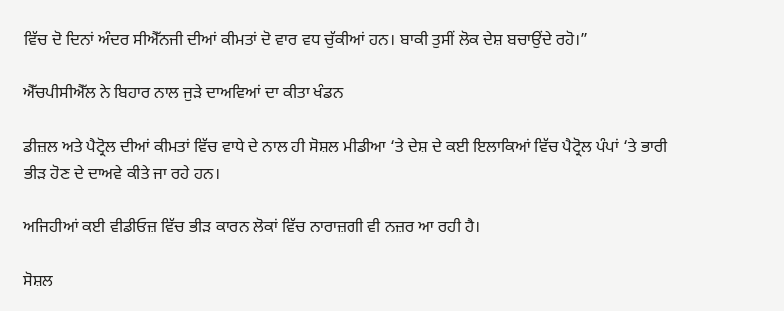ਵਿੱਚ ਦੋ ਦਿਨਾਂ ਅੰਦਰ ਸੀਐੱਨਜੀ ਦੀਆਂ ਕੀਮਤਾਂ ਦੋ ਵਾਰ ਵਧ ਚੁੱਕੀਆਂ ਹਨ। ਬਾਕੀ ਤੁਸੀਂ ਲੋਕ ਦੇਸ਼ ਬਚਾਉਂਦੇ ਰਹੋ।”

ਐੱਚਪੀਸੀਐੱਲ ਨੇ ਬਿਹਾਰ ਨਾਲ ਜੁੜੇ ਦਾਅਵਿਆਂ ਦਾ ਕੀਤਾ ਖੰਡਨ

ਡੀਜ਼ਲ ਅਤੇ ਪੈਟ੍ਰੋਲ ਦੀਆਂ ਕੀਮਤਾਂ ਵਿੱਚ ਵਾਧੇ ਦੇ ਨਾਲ ਹੀ ਸੋਸ਼ਲ ਮੀਡੀਆ ‘ਤੇ ਦੇਸ਼ ਦੇ ਕਈ ਇਲਾਕਿਆਂ ਵਿੱਚ ਪੈਟ੍ਰੋਲ ਪੰਪਾਂ ‘ਤੇ ਭਾਰੀ ਭੀੜ ਹੋਣ ਦੇ ਦਾਅਵੇ ਕੀਤੇ ਜਾ ਰਹੇ ਹਨ।

ਅਜਿਹੀਆਂ ਕਈ ਵੀਡੀਓਜ਼ ਵਿੱਚ ਭੀੜ ਕਾਰਨ ਲੋਕਾਂ ਵਿੱਚ ਨਾਰਾਜ਼ਗੀ ਵੀ ਨਜ਼ਰ ਆ ਰਹੀ ਹੈ।

ਸੋਸ਼ਲ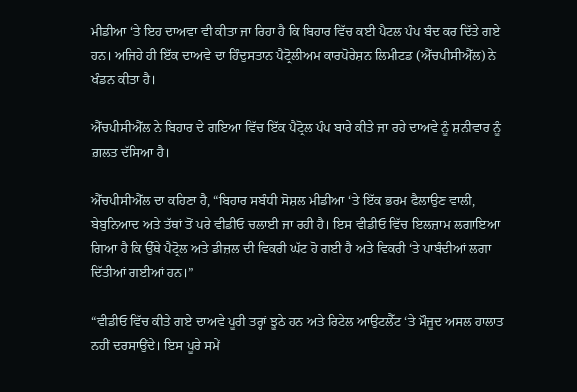ਮੀਡੀਆ ‘ਤੇ ਇਹ ਦਾਅਵਾ ਵੀ ਕੀਤਾ ਜਾ ਰਿਹਾ ਹੈ ਕਿ ਬਿਹਾਰ ਵਿੱਚ ਕਈ ਪੈਟਲ ਪੰਪ ਬੰਦ ਕਰ ਦਿੱਤੇ ਗਏ ਹਨ। ਅਜਿਹੇ ਹੀ ਇੱਕ ਦਾਅਵੇ ਦਾ ਹਿੰਦੁਸਤਾਨ ਪੈਟ੍ਰੋਲੀਅਮ ਕਾਰਪੋਰੇਸ਼ਨ ਲਿਮੀਟਡ (ਐੱਚਪੀਸੀਐੱਲ) ਨੇ ਖੰਡਨ ਕੀਤਾ ਹੈ।

ਐੱਚਪੀਸੀਐੱਲ ਨੇ ਬਿਹਾਰ ਦੇ ਗਇਆ ਵਿੱਚ ਇੱਕ ਪੈਟ੍ਰੋਲ ਪੰਪ ਬਾਰੇ ਕੀਤੇ ਜਾ ਰਹੇ ਦਾਅਵੇ ਨੂੰ ਸ਼ਨੀਵਾਰ ਨੂੰ ਗ਼ਲਤ ਦੱਸਿਆ ਹੈ।

ਐੱਚਪੀਸੀਐੱਲ ਦਾ ਕਹਿਣਾ ਹੈ, “ਬਿਹਾਰ ਸਬੰਧੀ ਸੋਸ਼ਲ ਮੀਡੀਆ ‘ਤੇ ਇੱਕ ਭਰਮ ਫੈਲਾਉਣ ਵਾਲੀ, ਬੇਬੁਨਿਆਦ ਅਤੇ ਤੱਥਾਂ ਤੋਂ ਪਰੇ ਵੀਡੀਓ ਚਲਾਈ ਜਾ ਰਹੀ ਹੈ। ਇਸ ਵੀਡੀਓ ਵਿੱਚ ਇਲਜ਼ਾਮ ਲਗਾਇਆ ਗਿਆ ਹੈ ਕਿ ਉੱਥੇ ਪੈਟ੍ਰੋਲ ਅਤੇ ਡੀਜ਼ਲ ਦੀ ਵਿਕਰੀ ਘੱਟ ਹੋ ਗਈ ਹੈ ਅਤੇ ਵਿਕਰੀ ‘ਤੇ ਪਾਬੰਦੀਆਂ ਲਗਾ ਦਿੱਤੀਆਂ ਗਈਆਂ ਹਨ।”

“ਵੀਡੀਓ ਵਿੱਚ ਕੀਤੇ ਗਏ ਦਾਅਵੇ ਪੂਰੀ ਤਰ੍ਹਾਂ ਝੂਠੇ ਹਨ ਅਤੇ ਰਿਟੇਲ ਆਉਟਲੈੱਟ ‘ਤੇ ਮੌਜੂਦ ਅਸਲ ਹਾਲਾਤ ਨਹੀਂ ਦਰਸਾਉਂਦੇ। ਇਸ ਪੂਰੇ ਸਮੇਂ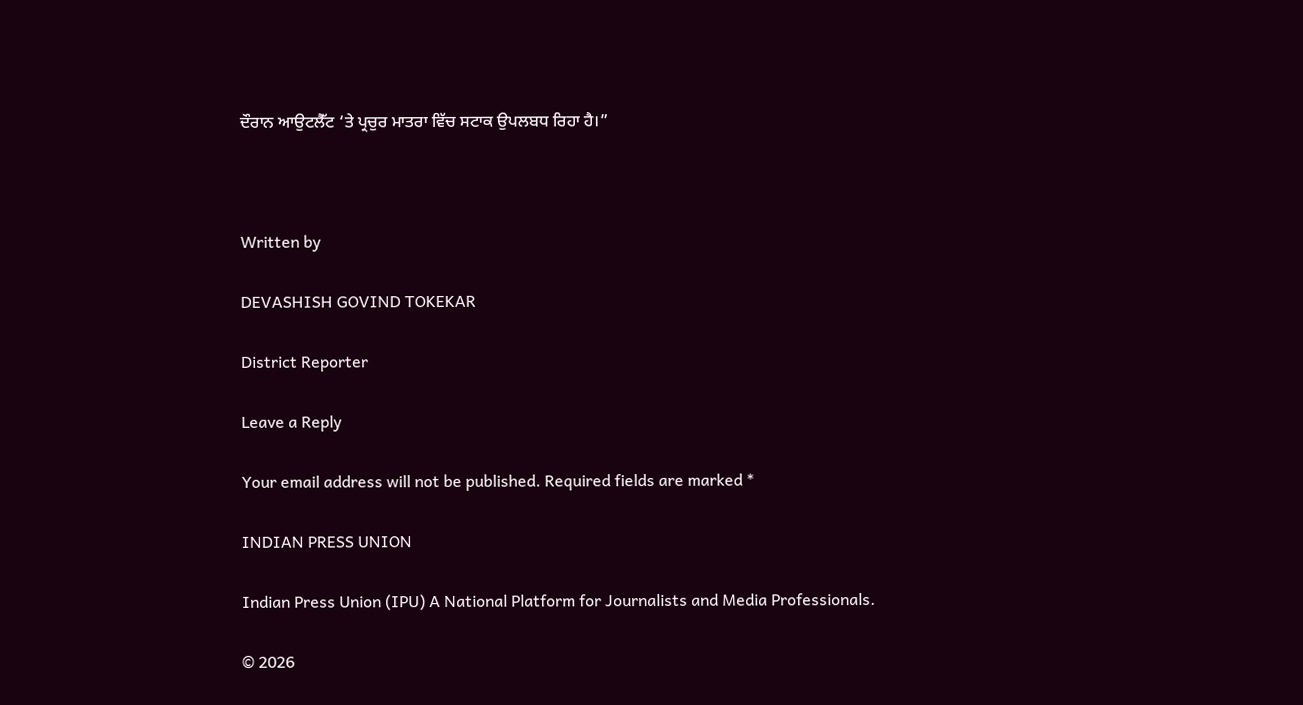ਦੌਰਾਨ ਆਉਟਲੈੱਟ ‘ਤੇ ਪ੍ਰਚੁਰ ਮਾਤਰਾ ਵਿੱਚ ਸਟਾਕ ਉਪਲਬਧ ਰਿਹਾ ਹੈ।”



Written by

DEVASHISH GOVIND TOKEKAR

District Reporter

Leave a Reply

Your email address will not be published. Required fields are marked *

INDIAN PRESS UNION

Indian Press Union (IPU) A National Platform for Journalists and Media Professionals.

© 2026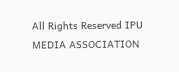All Rights Reserved IPU MEDIA ASSOCIATION